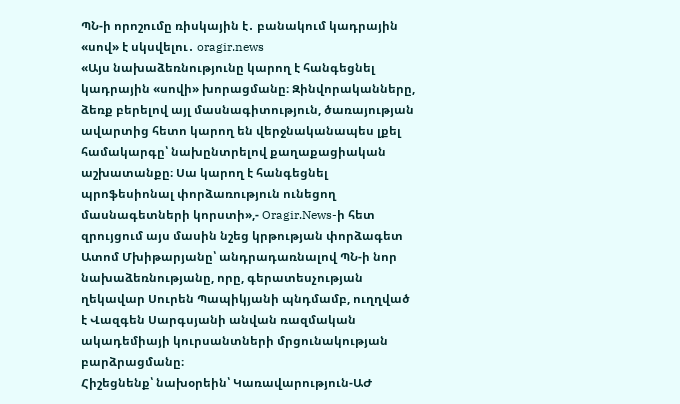ՊՆ-ի որոշումը ռիսկային է․ բանակում կադրային «սով» է սկսվելու․ oragir.news
«Այս նախաձեռնությունը կարող է հանգեցնել կադրային «սովի» խորացմանը։ Զինվորականները, ձեռք բերելով այլ մասնագիտություն, ծառայության ավարտից հետո կարող են վերջնականապես լքել համակարգը՝ նախընտրելով քաղաքացիական աշխատանքը։ Սա կարող է հանգեցնել պրոֆեսիոնալ փորձառություն ունեցող մասնագետների կորստի»,- Oragir.News-ի հետ զրույցում այս մասին նշեց կրթության փորձագետ Ատոմ Մխիթարյանը՝ անդրադառնալով ՊՆ-ի նոր նախաձեռնությանը, որը, գերատեսչության ղեկավար Սուրեն Պապիկյանի պնդմամբ, ուղղված է Վազգեն Սարգսյանի անվան ռազմական ակադեմիայի կուրսանտների մրցունակության բարձրացմանը։
Հիշեցնենք՝ նախօրեին՝ Կառավարություն-ԱԺ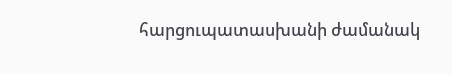հարցուպատասխանի ժամանակ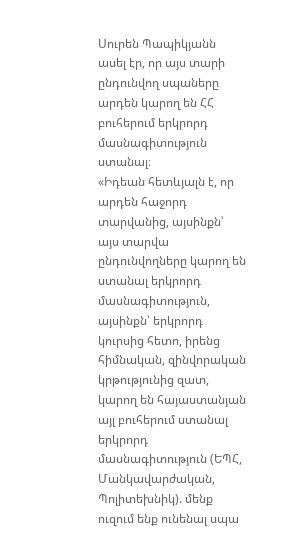Սուրեն Պապիկյանն ասել էր, որ այս տարի ընդունվող սպաները արդեն կարող են ՀՀ բուհերում երկրորդ մասնագիտություն ստանալ։
«Իդեան հետևյալն է, որ արդեն հաջորդ տարվանից, այսինքն՝ այս տարվա ընդունվողները կարող են ստանալ երկրորդ մասնագիտություն, այսինքն՝ երկրորդ կուրսից հետո, իրենց հիմնական, զինվորական կրթությունից զատ, կարող են հայաստանյան այլ բուհերում ստանալ երկրորդ մասնագիտություն (ԵՊՀ, Մանկավարժական, Պոլիտեխնիկ). մենք ուզում ենք ունենալ սպա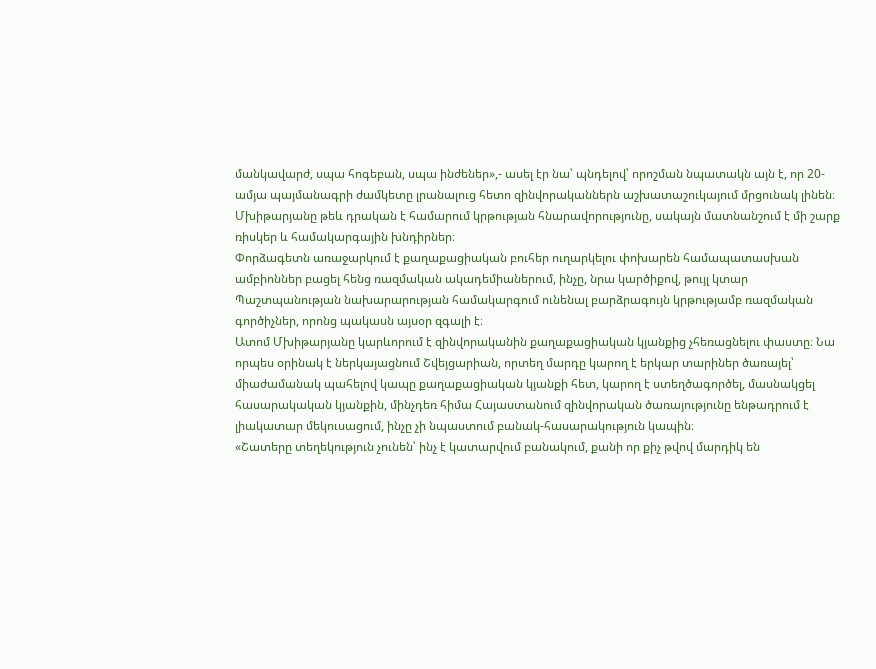մանկավարժ, սպա հոգեբան, սպա ինժեներ»,- ասել էր նա՝ պնդելով՝ որոշման նպատակն այն է, որ 20-ամյա պայմանագրի ժամկետը լրանալուց հետո զինվորականներն աշխատաշուկայում մրցունակ լինեն։
Մխիթարյանը թեև դրական է համարում կրթության հնարավորությունը, սակայն մատնանշում է մի շարք ռիսկեր և համակարգային խնդիրներ։
Փորձագետն առաջարկում է քաղաքացիական բուհեր ուղարկելու փոխարեն համապատասխան ամբիոններ բացել հենց ռազմական ակադեմիաներում, ինչը, նրա կարծիքով, թույլ կտար Պաշտպանության նախարարության համակարգում ունենալ բարձրագույն կրթությամբ ռազմական գործիչներ, որոնց պակասն այսօր զգալի է։
Ատոմ Մխիթարյանը կարևորում է զինվորականին քաղաքացիական կյանքից չհեռացնելու փաստը։ Նա որպես օրինակ է ներկայացնում Շվեյցարիան, որտեղ մարդը կարող է երկար տարիներ ծառայել՝ միաժամանակ պահելով կապը քաղաքացիական կյանքի հետ, կարող է ստեղծագործել, մասնակցել հասարակական կյանքին, մինչդեռ հիմա Հայաստանում զինվորական ծառայությունը ենթադրում է լիակատար մեկուսացում, ինչը չի նպաստում բանակ-հասարակություն կապին։
«Շատերը տեղեկություն չունեն՝ ինչ է կատարվում բանակում, քանի որ քիչ թվով մարդիկ են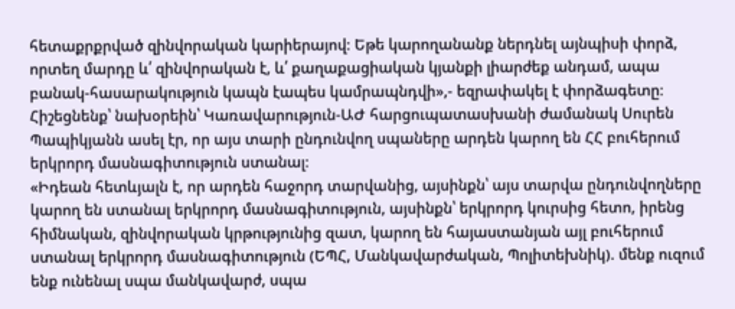հետաքրքրված զինվորական կարիերայով։ Եթե կարողանանք ներդնել այնպիսի փորձ, որտեղ մարդը և՛ զինվորական է, և՛ քաղաքացիական կյանքի լիարժեք անդամ, ապա բանակ-հասարակություն կապն էապես կամրապնդվի»,- եզրափակել է փորձագետը։
Հիշեցնենք՝ նախօրեին՝ Կառավարություն-ԱԺ հարցուպատասխանի ժամանակ Սուրեն Պապիկյանն ասել էր, որ այս տարի ընդունվող սպաները արդեն կարող են ՀՀ բուհերում երկրորդ մասնագիտություն ստանալ։
«Իդեան հետևյալն է, որ արդեն հաջորդ տարվանից, այսինքն՝ այս տարվա ընդունվողները կարող են ստանալ երկրորդ մասնագիտություն, այսինքն՝ երկրորդ կուրսից հետո, իրենց հիմնական, զինվորական կրթությունից զատ, կարող են հայաստանյան այլ բուհերում ստանալ երկրորդ մասնագիտություն (ԵՊՀ, Մանկավարժական, Պոլիտեխնիկ). մենք ուզում ենք ունենալ սպա մանկավարժ, սպա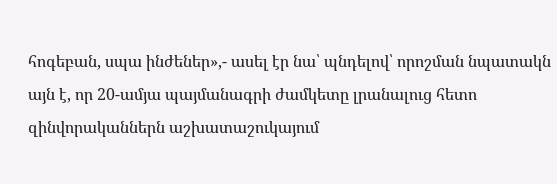հոգեբան, սպա ինժեներ»,- ասել էր նա՝ պնդելով՝ որոշման նպատակն այն է, որ 20-ամյա պայմանագրի ժամկետը լրանալուց հետո զինվորականներն աշխատաշուկայում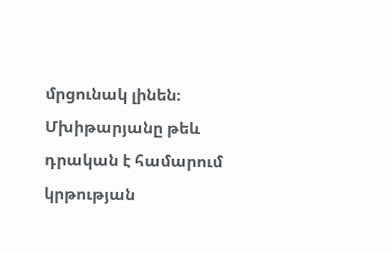մրցունակ լինեն։
Մխիթարյանը թեև դրական է համարում կրթության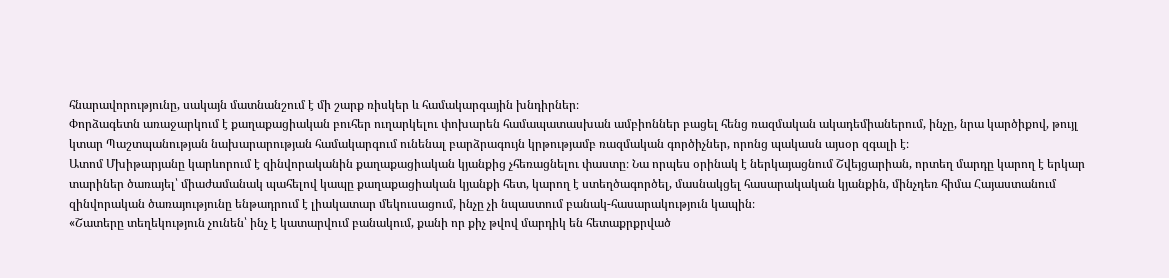հնարավորությունը, սակայն մատնանշում է մի շարք ռիսկեր և համակարգային խնդիրներ։
Փորձագետն առաջարկում է քաղաքացիական բուհեր ուղարկելու փոխարեն համապատասխան ամբիոններ բացել հենց ռազմական ակադեմիաներում, ինչը, նրա կարծիքով, թույլ կտար Պաշտպանության նախարարության համակարգում ունենալ բարձրագույն կրթությամբ ռազմական գործիչներ, որոնց պակասն այսօր զգալի է։
Ատոմ Մխիթարյանը կարևորում է զինվորականին քաղաքացիական կյանքից չհեռացնելու փաստը։ Նա որպես օրինակ է ներկայացնում Շվեյցարիան, որտեղ մարդը կարող է երկար տարիներ ծառայել՝ միաժամանակ պահելով կապը քաղաքացիական կյանքի հետ, կարող է ստեղծագործել, մասնակցել հասարակական կյանքին, մինչդեռ հիմա Հայաստանում զինվորական ծառայությունը ենթադրում է լիակատար մեկուսացում, ինչը չի նպաստում բանակ-հասարակություն կապին։
«Շատերը տեղեկություն չունեն՝ ինչ է կատարվում բանակում, քանի որ քիչ թվով մարդիկ են հետաքրքրված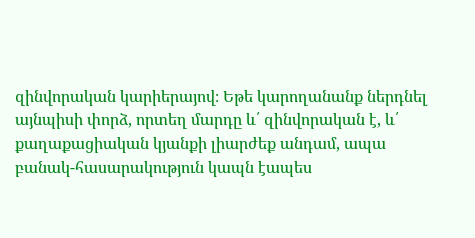զինվորական կարիերայով։ Եթե կարողանանք ներդնել այնպիսի փորձ, որտեղ մարդը և՛ զինվորական է, և՛ քաղաքացիական կյանքի լիարժեք անդամ, ապա բանակ-հասարակություն կապն էապես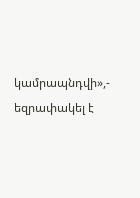կամրապնդվի»,- եզրափակել է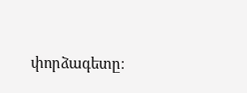փորձագետը։